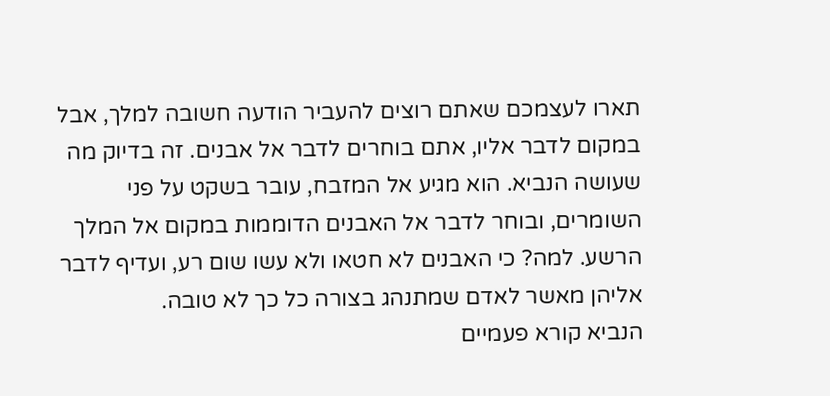תארו לעצמכם שאתם רוצים להעביר הודעה חשובה למלך, אבל במקום לדבר אליו, אתם בוחרים לדבר אל אבנים. זה בדיוק מה שעושה הנביא. הוא מגיע אל המזבח, עובר בשקט על פני השומרים, ובוחר לדבר אל האבנים הדוממות במקום אל המלך הרשע. למה? כי האבנים לא חטאו ולא עשו שום רע, ועדיף לדבר אליהן מאשר לאדם שמתנהג בצורה כל כך לא טובה.
הנביא קורא פעמיים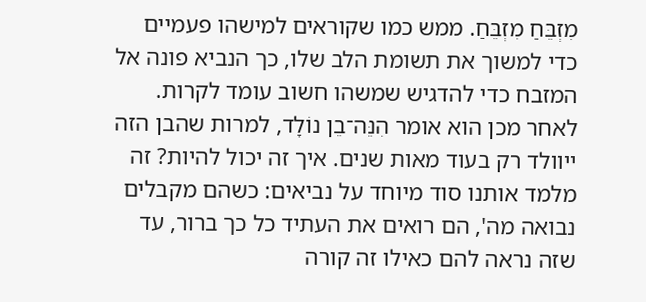מִזְבֵּחַ מִזְבֵּחַ. ממש כמו שקוראים למישהו פעמיים כדי למשוך את תשומת הלב שלו, כך הנביא פונה אל המזבח כדי להדגיש שמשהו חשוב עומד לקרות. לאחר מכן הוא אומר הִנֵּה־בֵן נוֹלָד, למרות שהבן הזה ייוולד רק בעוד מאות שנים. איך זה יכול להיות? זה מלמד אותנו סוד מיוחד על נביאים: כשהם מקבלים נבואה מה', הם רואים את העתיד כל כך ברור, עד שזה נראה להם כאילו זה קורה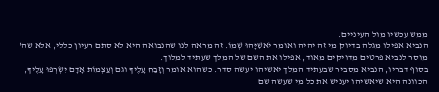ממש עכשיו מול העיניים.
הנביא אפילו מגלה בדיוק מי זה יהיה ואומר יֹאשִׁיָּהוּ שְׁמוֹ. זה מראה לנו שהנבואה היא לא סתם רעיון כללי, אלא שה' מוסר לנביא פרטים מדויקים מאוד, אפילו את השם של המלך שעתיד למלוך.
בסוף דבריו, הנביא מסביר שבעתיד המלך יאשיהו יעשה סדר. כשהוא אומר וְזָבַח עָלֶיךָ וגם וְעַצְמוֹת אָדָם יִשְׂרְפוּ עָלֶיךָ, הכוונה היא שיאשיהו יעניש את כל מי שעשה שם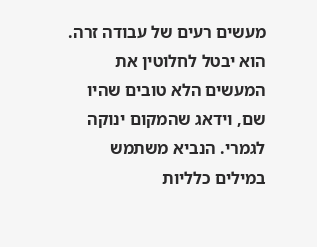מעשים רעים של עבודה זרה. הוא יבטל לחלוטין את המעשים הלא טובים שהיו שם, וידאג שהמקום ינוקה לגמרי. הנביא משתמש במילים כלליות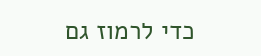כדי לרמוז גם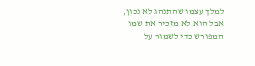למלך עצמו שהתנהג לא נכון, אבל הוא לא מזכיר את שמו המפורש כדי לשמור על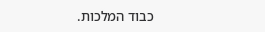כבוד המלכות.